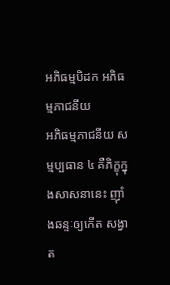អភិធម្មបិដក អភិធម្មភាជនីយ
អភិធម្មភាជនីយ សម្មប្បធាន ៤ គឺភិក្ខុក្នុងសាសនានេះ ញ៉ាំងឆន្ទៈឲ្យកើត សង្វាត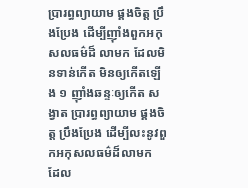ប្រារព្ធព្យាយាម ផ្គងចិត្ត ប្រឹងប្រែង ដើម្បីញ៉ាំងពួកអកុសលធម៌ដ៏ លាមក ដែលមិនទាន់កើត មិនឲ្យកើតឡើង ១ ញ៉ាំងឆន្ទៈឲ្យកើត សង្វាត ប្រារព្ធព្យាយាម ផ្គងចិត្ត ប្រឹងប្រែង ដើម្បីលះនូវពួកអកុសលធម៌ដ៏លាមក ដែល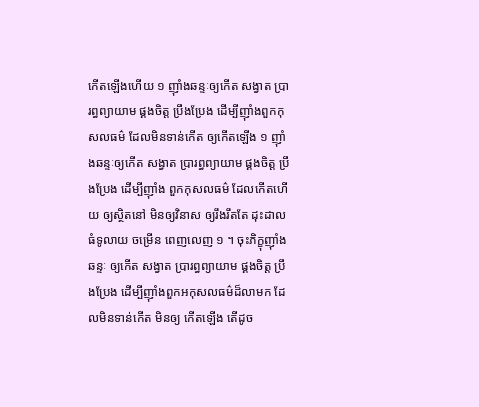កើតឡើងហើយ ១ ញ៉ាំងឆន្ទៈឲ្យកើត សង្វាត ប្រារព្ធព្យាយាម ផ្គងចិត្ត ប្រឹងប្រែង ដើម្បីញ៉ាំងពួកកុសលធម៌ ដែលមិនទាន់កើត ឲ្យកើតឡើង ១ ញ៉ាំងឆន្ទៈឲ្យកើត សង្វាត ប្រារព្ធព្យាយាម ផ្គងចិត្ត ប្រឹងប្រែង ដើម្បីញ៉ាំង ពួកកុសលធម៌ ដែលកើតហើយ ឲ្យស្ថិតនៅ មិនឲ្យវិនាស ឲ្យរឹងរឹតតែ ដុះដាល ធំទូលាយ ចម្រើន ពេញលេញ ១ ។ ចុះភិក្ខុញ៉ាំងឆន្ទៈ ឲ្យកើត សង្វាត ប្រារព្ធព្យាយាម ផ្គងចិត្ត ប្រឹងប្រែង ដើម្បីញ៉ាំងពួកអកុសលធម៌ដ៏លាមក ដែលមិនទាន់កើត មិនឲ្យ កើតឡើង តើដូច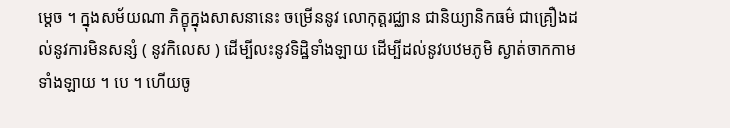ម្តេច ។ ក្នុងសម័យណា ភិក្ខុក្នុងសាសនានេះ ចម្រើននូវ លោកុត្តរជ្ឈាន ជានិយ្យានិកធម៌ ជាគ្រឿងដល់នូវការមិនសន្សំ ( នូវកិលេស ) ដើម្បីលះនូវទិដ្ឋិទាំងឡាយ ដើម្បីដល់នូវបឋមភូមិ ស្ងាត់ចាកកាមទាំងឡាយ ។ បេ ។ ហើយចូ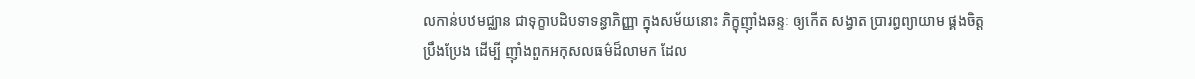លកាន់បឋមជ្ឈាន ជាទុក្ខាបដិបទាទន្ធាភិញ្ញា ក្នុងសម័យនោះ ភិក្ខុញ៉ាំងឆន្ទៈ ឲ្យកើត សង្វាត ប្រារព្ធព្យាយាម ផ្គងចិត្ត ប្រឹងប្រែង ដើម្បី ញ៉ាំងពួកអកុសលធម៌ដ៏លាមក ដែល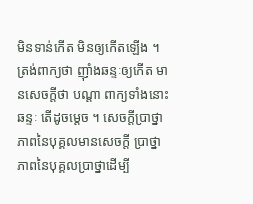មិនទាន់កើត មិនឲ្យកើតឡើង ។ ត្រង់ពាក្យថា ញ៉ាំងឆន្ទៈឲ្យកើត មានសេចក្តីថា បណ្តា ពាក្យទាំងនោះ ឆន្ទៈ តើដូចម្តេច ។ សេចក្តីប្រាថ្នា ភាពនៃបុគ្គលមានសេចក្តី ប្រាថ្នា ភាពនៃបុគ្គលប្រាថ្នាដើម្បី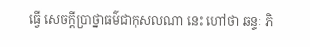ធ្វើ សេចក្តីប្រាថ្នាធម៌ជាកុសលណា នេះ ហៅថា ឆន្ទៈ ភិ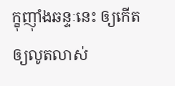ក្ខុញ៉ាំងឆន្ទៈនេះ ឲ្យកើត ឲ្យលូតលាស់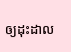ឲ្យដុះដាល